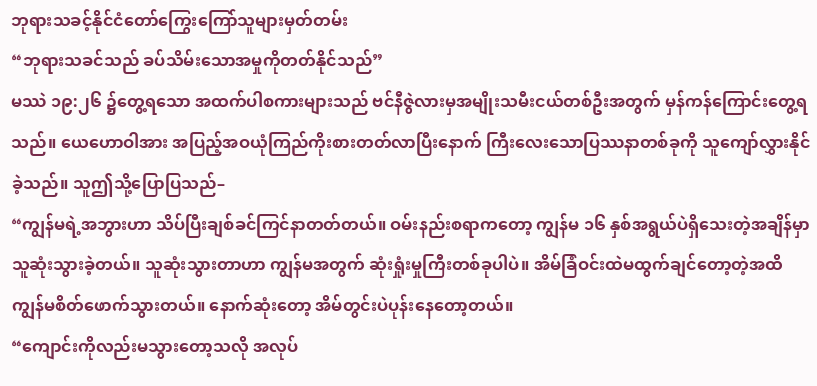ဘုရားသခင့်နိုင်ငံတော်ကြွေးကြော်သူများမှတ်တမ်း
“ဘုရားသခင်သည် ခပ်သိမ်းသောအမှုကိုတတ်နိုင်သည်”
မဿဲ ၁၉:၂၆ ၌တွေ့ရသော အထက်ပါစကားများသည် ဗင်နီဇွဲလားမှအမျိုးသမီးငယ်တစ်ဦးအတွက် မှန်ကန်ကြောင်းတွေ့ရသည်။ ယေဟောဝါအား အပြည့်အဝယုံကြည်ကိုးစားတတ်လာပြီးနောက် ကြီးလေးသောပြဿနာတစ်ခုကို သူကျော်လွှားနိုင်ခဲ့သည်။ သူဤသို့ပြောပြသည်–
“ကျွန်မရဲ့အဘွားဟာ သိပ်ပြီးချစ်ခင်ကြင်နာတတ်တယ်။ ဝမ်းနည်းစရာကတော့ ကျွန်မ ၁၆ နှစ်အရွယ်ပဲရှိသေးတဲ့အချိန်မှာ သူဆုံးသွားခဲ့တယ်။ သူဆုံးသွားတာဟာ ကျွန်မအတွက် ဆုံးရှုံးမှုကြီးတစ်ခုပါပဲ။ အိမ်ခြံဝင်းထဲမထွက်ချင်တော့တဲ့အထိ ကျွန်မစိတ်ဖောက်သွားတယ်။ နောက်ဆုံးတော့ အိမ်တွင်းပဲပုန်းနေတော့တယ်။
“ကျောင်းကိုလည်းမသွားတော့သလို အလုပ်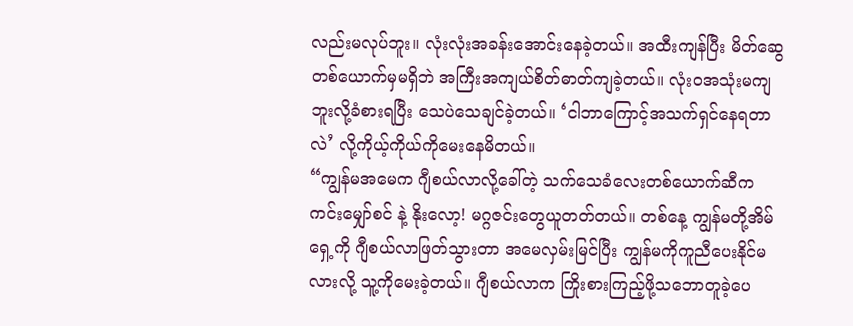လည်းမလုပ်ဘူး။ လုံးလုံးအခန်းအောင်းနေခဲ့တယ်။ အထီးကျန်ပြီး မိတ်ဆွေတစ်ယောက်မှမရှိဘဲ အကြီးအကျယ်စိတ်ဓာတ်ကျခဲ့တယ်။ လုံးဝအသုံးမကျဘူးလို့ခံစားရပြီး သေပဲသေချင်ခဲ့တယ်။ ‘ငါဘာကြောင့်အသက်ရှင်နေရတာလဲ’ လို့ကိုယ့်ကိုယ်ကိုမေးနေမိတယ်။
“ကျွန်မအမေက ဂျီစယ်လာလို့ခေါ်တဲ့ သက်သေခံလေးတစ်ယောက်ဆီက ကင်းမျှော်စင် နဲ့ နိုးလော့! မဂ္ဂဇင်းတွေယူတတ်တယ်။ တစ်နေ့ ကျွန်မတို့အိမ်ရှေ့ကို ဂျီစယ်လာဖြတ်သွားတာ အမေလှမ်းမြင်ပြီး ကျွန်မကိုကူညီပေးနိုင်မလားလို့ သူ့ကိုမေးခဲ့တယ်။ ဂျီစယ်လာက ကြိုးစားကြည့်ဖို့သဘောတူခဲ့ပေ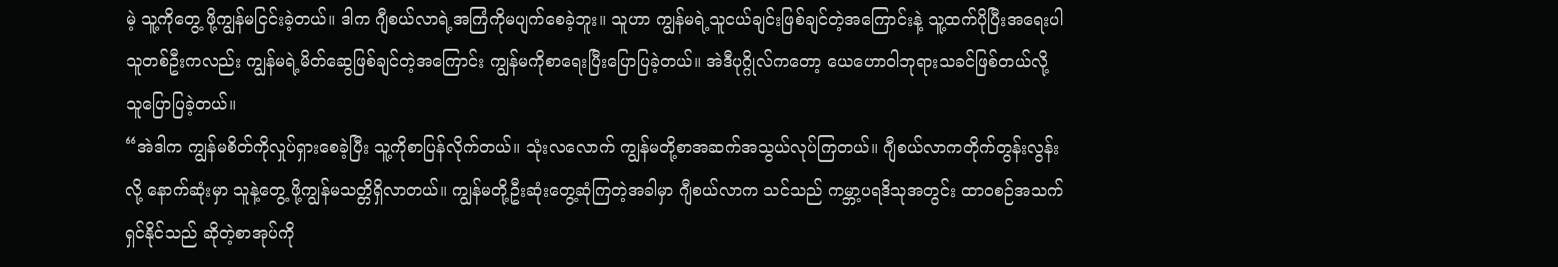မဲ့ သူ့ကိုတွေ့ ဖို့ကျွန်မငြင်းခဲ့တယ်။ ဒါက ဂျီစယ်လာရဲ့အကြံကိုမပျက်စေခဲ့ဘူး။ သူဟာ ကျွန်မရဲ့သူငယ်ချင်းဖြစ်ချင်တဲ့အကြောင်းနဲ့ သူ့ထက်ပိုပြီးအရေးပါသူတစ်ဦးကလည်း ကျွန်မရဲ့မိတ်ဆွေဖြစ်ချင်တဲ့အကြောင်း ကျွန်မကိုစာရေးပြီးပြောပြခဲ့တယ်။ အဲဒီပုဂ္ဂိုလ်ကတော့ ယေဟောဝါဘုရားသခင်ဖြစ်တယ်လို့ သူပြောပြခဲ့တယ်။
“အဲဒါက ကျွန်မစိတ်ကိုလှုပ်ရှားစေခဲ့ပြီး သူ့ကိုစာပြန်လိုက်တယ်။ သုံးလလောက် ကျွန်မတို့စာအဆက်အသွယ်လုပ်ကြတယ်။ ဂျီစယ်လာကတိုက်တွန်းလွန်းလို့ နောက်ဆုံးမှာ သူနဲ့တွေ့ ဖို့ကျွန်မသတ္တိရှိလာတယ်။ ကျွန်မတို့ဦးဆုံးတွေ့ဆုံကြတဲ့အခါမှာ ဂျီစယ်လာက သင်သည် ကမ္ဘာ့ပရဒိသုအတွင်း ထာဝစဉ်အသက်ရှင်နိုင်သည် ဆိုတဲ့စာအုပ်ကို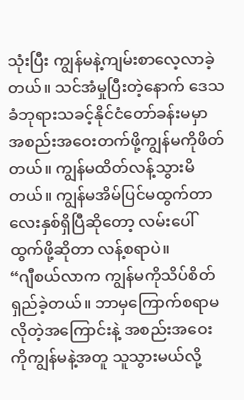သုံးပြီး ကျွန်မနဲ့ကျမ်းစာလေ့လာခဲ့တယ်။ သင်အံမှုပြီးတဲ့နောက် ဒေသခံဘုရားသခင့်နိုင်ငံတော်ခန်းမမှာ အစည်းအဝေးတက်ဖို့ကျွန်မကိုဖိတ်တယ်။ ကျွန်မထိတ်လန့်သွားမိတယ်။ ကျွန်မအိမ်ပြင်မထွက်တာ လေးနှစ်ရှိပြီဆိုတော့ လမ်းပေါ်ထွက်ဖို့ဆိုတာ လန့်စရာပဲ။
“ဂျီစယ်လာက ကျွန်မကိုသိပ်စိတ်ရှည်ခဲ့တယ်။ ဘာမှကြောက်စရာမလိုတဲ့အကြောင်းနဲ့ အစည်းအဝေးကိုကျွန်မနဲ့အတူ သူသွားမယ်လို့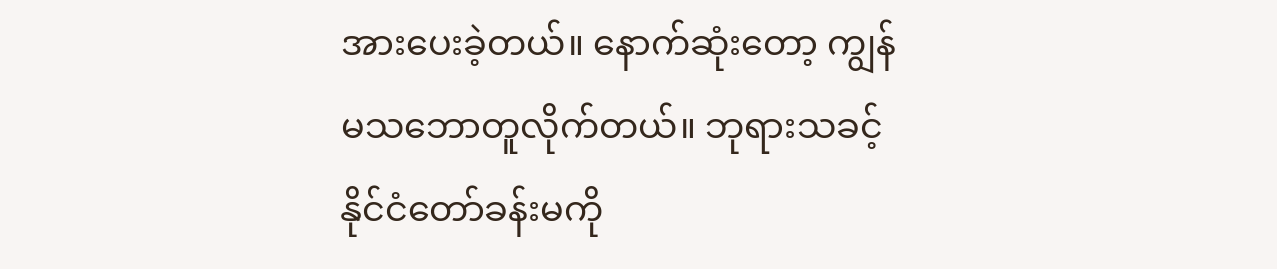အားပေးခဲ့တယ်။ နောက်ဆုံးတော့ ကျွန်မသဘောတူလိုက်တယ်။ ဘုရားသခင့်နိုင်ငံတော်ခန်းမကို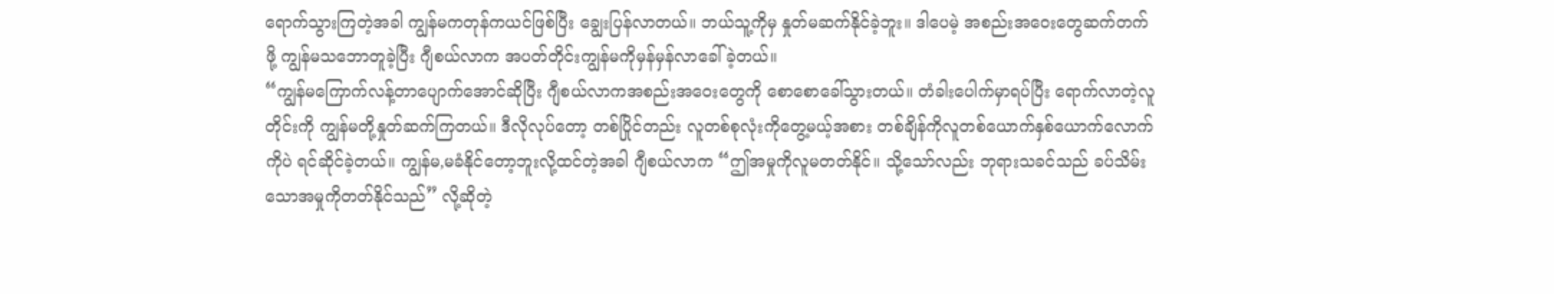ရောက်သွားကြတဲ့အခါ ကျွန်မကတုန်ကယင်ဖြစ်ပြီး ချွေးပြန်လာတယ်။ ဘယ်သူ့ကိုမှ နှုတ်မဆက်နိုင်ခဲ့ဘူး။ ဒါပေမဲ့ အစည်းအဝေးတွေဆက်တက်ဖို့ ကျွန်မသဘောတူခဲ့ပြီး ဂျီစယ်လာက အပတ်တိုင်းကျွန်မကိုမှန်မှန်လာခေါ်ခဲ့တယ်။
“ကျွန်မကြောက်လန့်တာပျောက်အောင်ဆိုပြီး ဂျီစယ်လာကအစည်းအဝေးတွေကို စောစောခေါ်သွားတယ်။ တံခါးပေါက်မှာရပ်ပြီး ရောက်လာတဲ့လူတိုင်းကို ကျွန်မတို့နှုတ်ဆက်ကြတယ်။ ဒီလိုလုပ်တော့ တစ်ပြိုင်တည်း လူတစ်စုလုံးကိုတွေ့မယ့်အစား တစ်ချိန်ကိုလူတစ်ယောက်နှစ်ယောက်လောက်ကိုပဲ ရင်ဆိုင်ခဲ့တယ်။ ကျွန်မ,မခံနိုင်တော့ဘူးလို့ထင်တဲ့အခါ ဂျီစယ်လာက “ဤအမှုကိုလူမတတ်နိုင်။ သို့သော်လည်း ဘုရားသခင်သည် ခပ်သိမ်းသောအမှုကိုတတ်နိုင်သည်” လို့ဆိုတဲ့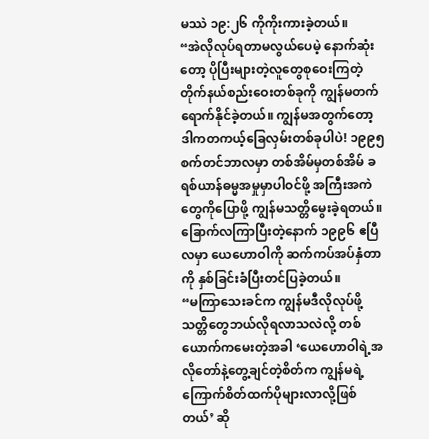မဿဲ ၁၉:၂၆ ကိုကိုးကားခဲ့တယ်။
“အဲလိုလုပ်ရတာမလွယ်ပေမဲ့ နောက်ဆုံးတော့ ပိုပြီးများတဲ့လူတွေစုဝေးကြတဲ့ တိုက်နယ်စည်းဝေးတစ်ခုကို ကျွန်မတက်ရောက်နိုင်ခဲ့တယ်။ ကျွန်မအတွက်တော့ ဒါကတကယ့်ခြေလှမ်းတစ်ခုပါပဲ! ၁၉၉၅ စက်တင်ဘာလမှာ တစ်အိမ်မှတစ်အိမ် ခရစ်ယာန်ဓမ္မအမှုမှာပါဝင်ဖို့ အကြီးအကဲတွေကိုပြောဖို့ ကျွန်မသတ္တိမွေးခဲ့ရတယ်။ ခြောက်လကြာပြီးတဲ့နောက် ၁၉၉၆ ဧပြီလမှာ ယေဟောဝါကို ဆက်ကပ်အပ်နှံတာကို နှစ်ခြင်းခံပြီးတင်ပြခဲ့တယ်။
“မကြာသေးခင်က ကျွန်မဒီလိုလုပ်ဖို့ သတ္တိတွေဘယ်လိုရလာသလဲလို့ တစ်ယောက်ကမေးတဲ့အခါ ‘ယေဟောဝါရဲ့အလိုတော်နဲ့တွေ့ချင်တဲ့စိတ်က ကျွန်မရဲ့ကြောက်စိတ်ထက်ပိုများလာလို့ဖြစ်တယ်’ ဆို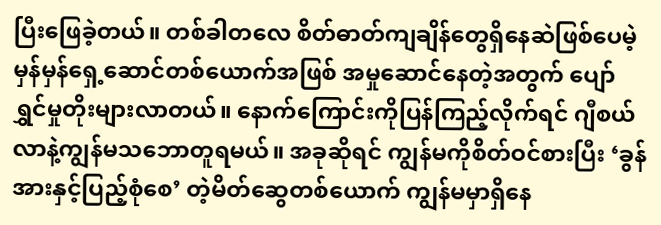ပြီးဖြေခဲ့တယ်။ တစ်ခါတလေ စိတ်ဓာတ်ကျချိန်တွေရှိနေဆဲဖြစ်ပေမဲ့ မှန်မှန်ရှေ့ဆောင်တစ်ယောက်အဖြစ် အမှုဆောင်နေတဲ့အတွက် ပျော်ရွှင်မှုတိုးများလာတယ်။ နောက်ကြောင်းကိုပြန်ကြည့်လိုက်ရင် ဂျီစယ်လာနဲ့ကျွန်မသဘောတူရမယ်။ အခုဆိုရင် ကျွန်မကိုစိတ်ဝင်စားပြီး ‘ခွန်အားနှင့်ပြည့်စုံစေ’ တဲ့မိတ်ဆွေတစ်ယောက် ကျွန်မမှာရှိနေ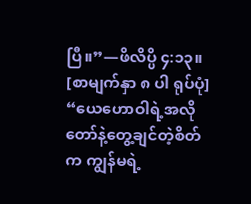ပြီ။”—ဖိလိပ္ပိ ၄:၁၃။
[စာမျက်နှာ ၈ ပါ ရုပ်ပုံ]
“ယေဟောဝါရဲ့အလိုတော်နဲ့တွေ့ချင်တဲ့စိတ်က ကျွန်မရဲ့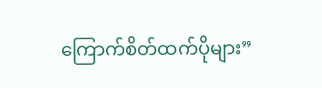ကြောက်စိတ်ထက်ပိုများ”